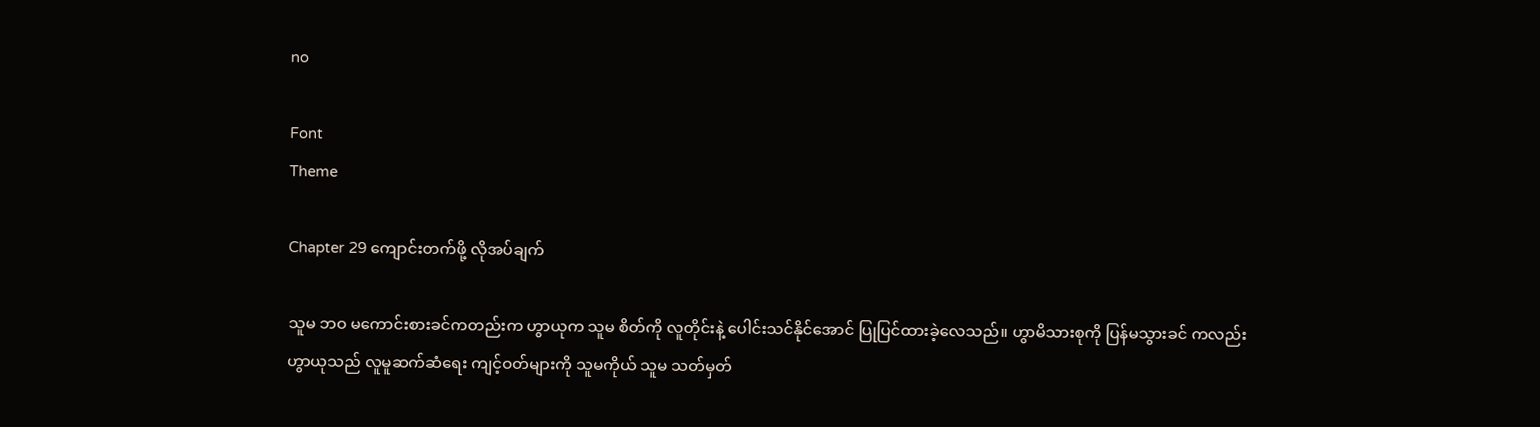no

Font
Theme

Chapter 29 ကျောင်းတက်ဖို့ လိုအပ်ချက်

သူမ ဘဝ မကောင်းစားခင်ကတည်းက ဟွာယုက သူမ စိတ်ကို လူတိုင်းနဲ့ ပေါင်းသင်နိုင်အောင် ပြုပြင်ထားခဲ့လေသည်။ ဟွာမိသားစုကို ပြန်မသွားခင် ကလည်း ဟွာယုသည် လူမူဆက်ဆံရေး ကျင့်ဝတ်များကို သူမကိုယ် သူမ သတ်မှတ်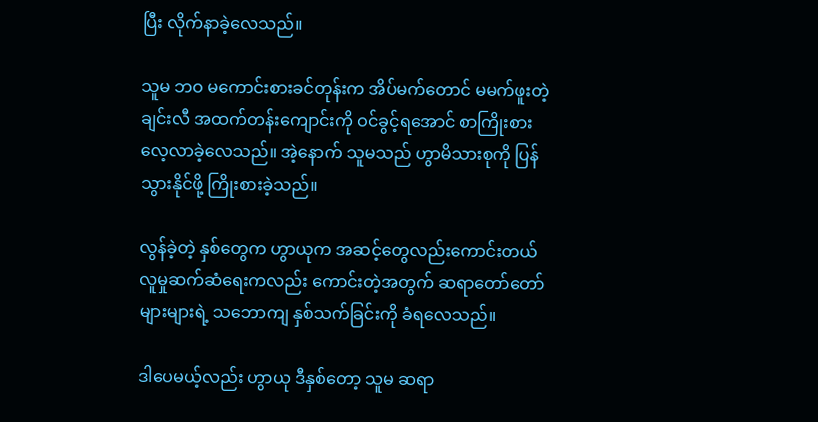ပြီး လိုက်နာခဲ့လေသည်။

သူမ ဘဝ မကောင်းစားခင်တုန်းက အိပ်မက်တောင် မမက်ဖူးတဲ့ ချင်းလီ အထက်တန်းကျောင်းကို ဝင်ခွင့်ရအောင် စာကြိုးစားလေ့လာခဲ့လေသည်။ အဲ့နောက် သူမသည် ဟွာမိသားစုကို ပြန်သွားနိုင်ဖို့ ကြိုးစားခဲ့သည်။

လွန်ခဲ့တဲ့ နှစ်တွေက ဟွာယုက အဆင့်တွေလည်းကောင်းတယ် လူမှုဆက်ဆံရေးကလည်း ကောင်းတဲ့အတွက် ဆရာတော်တော်များများရဲ့ သဘောကျ နှစ်သက်ခြင်းကို ခံရလေသည်။

ဒါပေမယ့်လည်း ဟွာယု ဒီနှစ်တော့ သူမ ဆရာ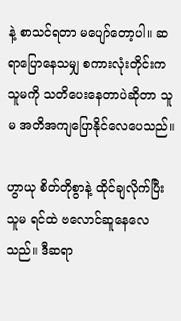နဲ့ စာသင်ရတာ မပျော်တော့ပါ။ ဆရာပြောနေသမျှ စကားလုံးတိုင်းက သူမကို သတိပေးနေတာပဲဆိုတာ သူမ အတိအကျပြောနိုင်လေပေသည်။

ဟွာယု စိတ်တိုစွာနဲ့ ထိုင်ချလိုက်ပြီး သူမ ရင်ထဲ ဗလောင်ဆူနေလေသည်။ ဒီဆရာ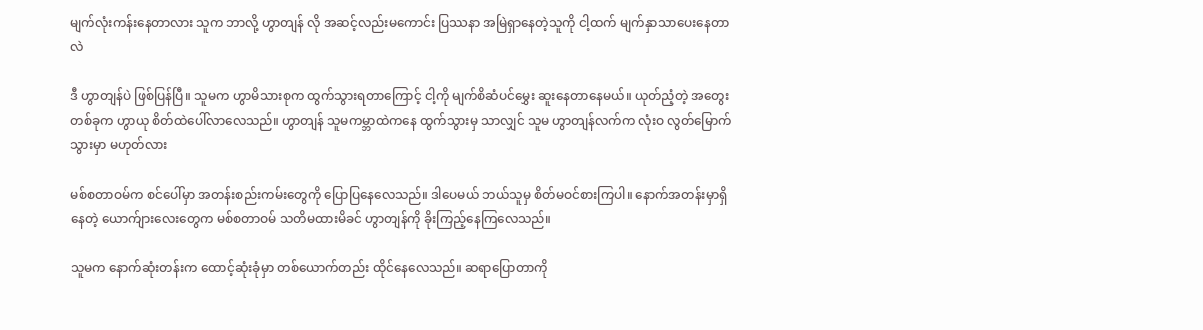မျက်လုံးကန်းနေတာလား သူက ဘာလို့ ဟွာတျန် လို အဆင့်လည်းမကောင်း ပြဿနာ အမြဲရှာနေတဲ့သူကို ငါ့ထက် မျက်နှာသာပေးနေတာလဲ

ဒီ ဟွာတျန်ပဲ ဖြစ်ပြန်ပြီ။ သူမက ဟွာမိသားစုက ထွက်သွားရတာကြောင့် ငါ့ကို မျက်စိဆံပင်မွှေး ဆူးနေတာနေမယ်။ ယုတ်ညံ့တဲ့ အတွေးတစ်ခုက ဟွာယု စိတ်ထဲပေါ်လာလေသည်။ ဟွာတျန် သူမကမ္ဘာထဲကနေ ထွက်သွားမှ သာလျှင် သူမ ဟွာတျန်လက်က လုံးဝ လွတ်မြောက်သွားမှာ မဟုတ်လား

မစ်စတာဝမ်က စင်ပေါ်မှာ အတန်းစည်းကမ်းတွေကို ပြောပြနေလေသည်။ ဒါပေမယ် ဘယ်သူမှ စိတ်မဝင်စားကြပါ။ နောက်အတန်းမှာရှိနေတဲ့ ယောက်ျားလေးတွေက မစ်စတာဝမ် သတိမထားမိခင် ဟွာတျန်ကို ခိုးကြည့်နေကြလေသည်။

သူမက နောက်ဆုံးတန်းက ထောင့်ဆုံးခုံမှာ တစ်ယောက်တည်း ထိုင်နေလေသည်။ ဆရာပြောတာကို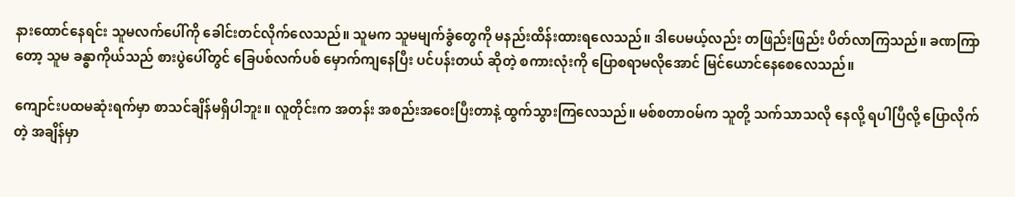နားထောင်နေရင်း သူမလက်ပေါ်ကို ခေါင်းတင်လိုက်လေသည်။ သူမက သူမမျက်ခွံတွေကို မနည်းထိန်းထားရလေသည်။ ဒါပေမယ့်လည်း တဖြည်းဖြည်း ပိတ်လာကြသည်။ ခဏကြာတော့ သူမ ခန္ဓာကိုယ်သည် စားပွဲပေါ်တွင် ခြေပစ်လက်ပစ် မှောက်ကျနေပြီး ပင်ပန်းတယ် ဆိုတဲ့ စကားလုံးကို ပြောစရာမလိုအောင် မြင်ယောင်နေစေလေသည်။

ကျောင်းပထမဆုံးရက်မှာ စာသင်ချိန်မရှိပါဘူး။ လူတိုင်းက အတန်း အစည်းအဝေးပြီးတာနဲ့ ထွက်သွားကြလေသည်။ မစ်စတာဝမ်က သူတို့ သက်သာသလို နေလို့ ရပါပြီလို့ ပြောလိုက်တဲ့ အချိန်မှာ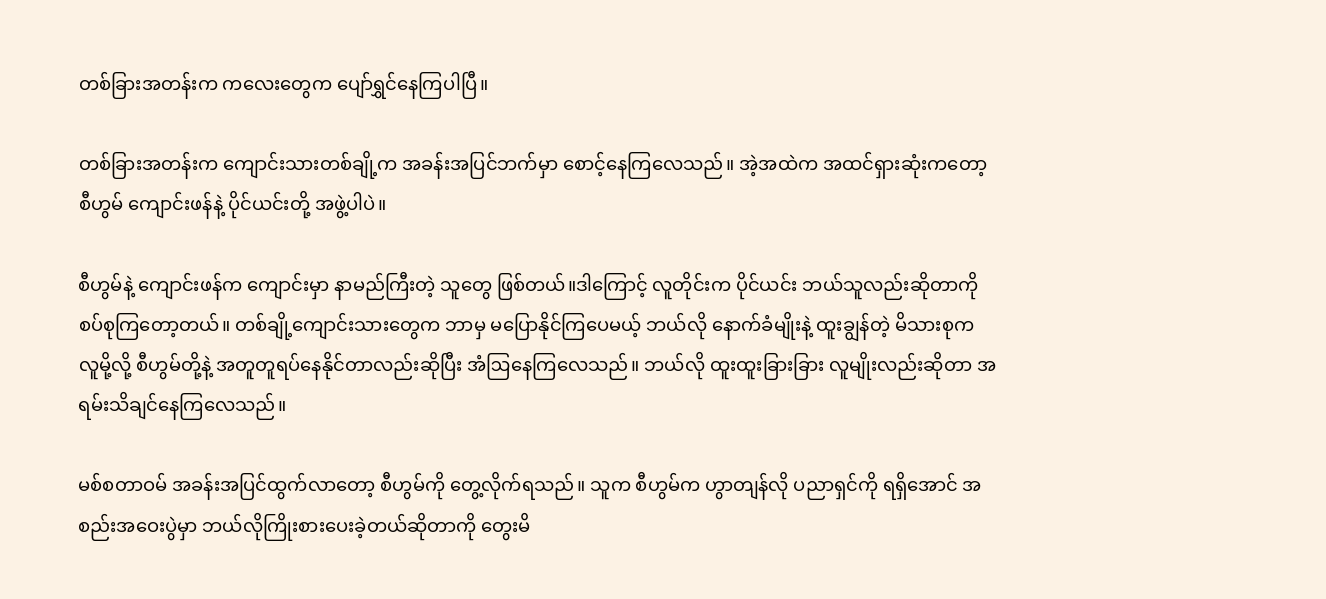တစ်ခြားအတန်းက ကလေးတွေက ပျော်ရွှင်နေကြပါပြီ။

တစ်ခြားအတန်းက ကျောင်းသားတစ်ချို့က အခန်းအပြင်ဘက်မှာ စောင့်နေကြလေသည်။ အဲ့အထဲက အထင်ရှားဆုံးကတော့ စီဟွမ် ကျောင်းဖန်နဲ့ ပိုင်ယင်းတို့ အဖွဲ့ပါပဲ။

စီဟွမ်နဲ့ ကျောင်းဖန်က ကျောင်းမှာ နာမည်ကြီးတဲ့ သူတွေ ဖြစ်တယ်။ဒါကြောင့် လူတိုင်းက ပိုင်ယင်း ဘယ်သူလည်းဆိုတာကို စပ်စုကြတော့တယ်။ တစ်ချို့ကျောင်းသားတွေက ဘာမှ မပြောနိုင်ကြပေမယ့် ဘယ်လို နောက်ခံမျိုးနဲ့ ထူးချွန်တဲ့ မိသားစုက လူမို့လို့ စီဟွမ်တို့နဲ့ အတူတူရပ်နေနိုင်တာလည်းဆိုပြီး အံဩနေကြလေသည်။ ဘယ်လို ထူးထူးခြားခြား လူမျိုးလည်းဆိုတာ အရမ်းသိချင်နေကြလေသည်။

မစ်စတာဝမ် အခန်းအပြင်ထွက်လာတော့ စီဟွမ်ကို တွေ့လိုက်ရသည်။ သူက စီဟွမ်က ဟွာတျန်လို ပညာရှင်ကို ရရှိအောင် အစည်းအဝေးပွဲမှာ ဘယ်လိုကြိုးစားပေးခဲ့တယ်ဆိုတာကို တွေးမိ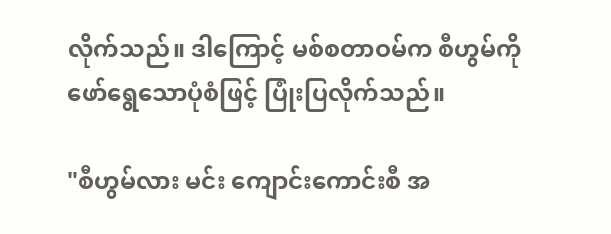လိုက်သည်။ ဒါကြောင့် မစ်စတာဝမ်က စီဟွမ်ကို ဖော်ရွေသောပုံစံဖြင့် ပြုံးပြလိုက်သည်။

"စီဟွမ်လား မင်း ကျောင်းကောင်းစီ အ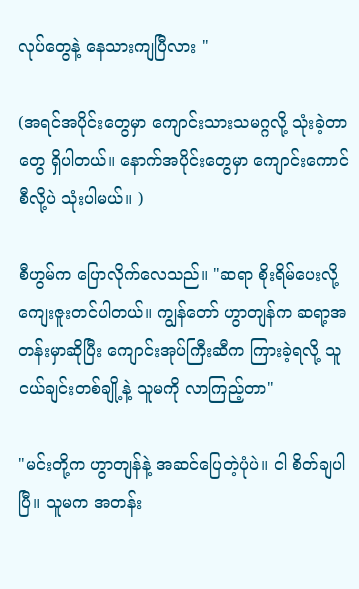လုပ်တွေနဲ့ နေသားကျပြီလား "

(အရင်အပိုင်းတွေမှာ ကျောင်းသားသမဂ္ဂလို့ သုံးခဲ့တာတွေ ရှိပါတယ်။ နောက်အပိုင်းတွေမှာ ကျောင်းကောင်စီလို့ပဲ သုံးပါမယ်။ )

စီဟွမ်က ပြောလိုက်လေသည်။ "ဆရာ စိုးရိမ်ပေးလို့ ကျေးဇူးတင်ပါတယ်။ ကျွန်တော် ဟွာတျန်က ဆရာ့အတန်းမှာဆိုပြီး ကျောင်းအုပ်ကြီးဆီက ကြားခဲ့ရလို့ သူငယ်ချင်းတစ်ချို့နဲ့ သူမကို လာကြည့်တာ"

"မင်းတို့က ဟွာတျန်နဲ့ အဆင်ပြေတဲ့ပုံပဲ။ ငါ စိတ်ချပါပြီ။ သူမက အတန်း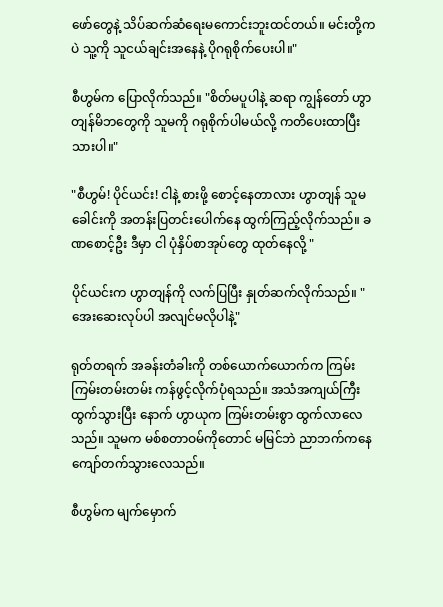ဖော်တွေနဲ့ သိပ်ဆက်ဆံရေးမကောင်းဘူးထင်တယ်။ မင်းတို့ကပဲ သူ့ကို သူငယ်ချင်းအနေနဲ့ ပိုဂရုစိုက်ပေးပါ။"

စီဟွမ်က ပြောလိုက်သည်။ "စိတ်မပူပါနဲ့ ဆရာ ကျွန်တော် ဟွာတျန်မိဘတွေကို သူမကို ဂရုစိုက်ပါမယ်လို့ ကတိပေးထာပြီးသားပါ။"

"စီဟွမ်! ပိုင်ယင်း! ငါနဲ့ စားဖို့ စောင့်နေတာလား ဟွာတျန် သူမ ခေါင်းကို အတန်းပြတင်းပေါက်နေ ထွက်ကြည့်လိုက်သည်။ ခဏစောင့်ဦး ဒီမှာ ငါ ပုံနှိပ်စာအုပ်တွေ ထုတ်နေလို့ "

ပိုင်ယင်းက ဟွာတျန်ကို လက်ပြပြီး နှုတ်ဆက်လိုက်သည်။ "အေးဆေးလုပ်ပါ အလျင်မလိုပါနဲ့"

ရုတ်တရက် အခန်းတံခါးကို တစ်ယောက်ယောက်က ကြမ်းကြမ်းတမ်းတမ်း ကန်ဖွင့်လိုက်ပုံရသည်။ အသံအကျယ်ကြီးထွက်သွားပြီး နောက် ဟွာယုက ကြမ်းတမ်းစွာ ထွက်လာလေသည်။ သူမက မစ်စတာဝမ်ကိုတောင် မမြင်ဘဲ ညာဘက်ကနေ ကျော်တက်သွားလေသည်။

စီဟွမ်က မျက်မှောက်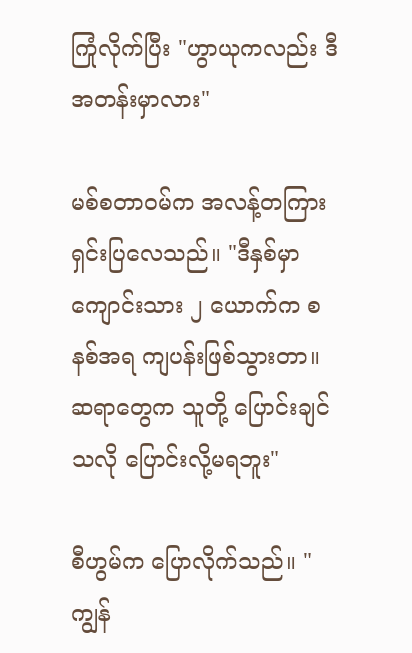ကြုံလိုက်ပြီး "ဟွာယုကလည်း ဒီအတန်းမှာလား"

မစ်စတာဝမ်က အလန့်တကြားရှင်းပြလေသည်။ "ဒီနှစ်မှာ ကျောင်းသား ၂ ယောက်က စနစ်အရ ကျပန်းဖြစ်သွားတာ။ ဆရာတွေက သူတို့ ပြောင်းချင်သလို ပြောင်းလို့မရဘူး"

စီဟွမ်က ပြောလိုက်သည်။ "ကျွန်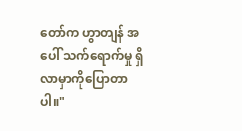တော်က ဟွာတျန် အပေါ် သက်ရောက်မှု ရှိလာမှာကိုပြောတာပါ။"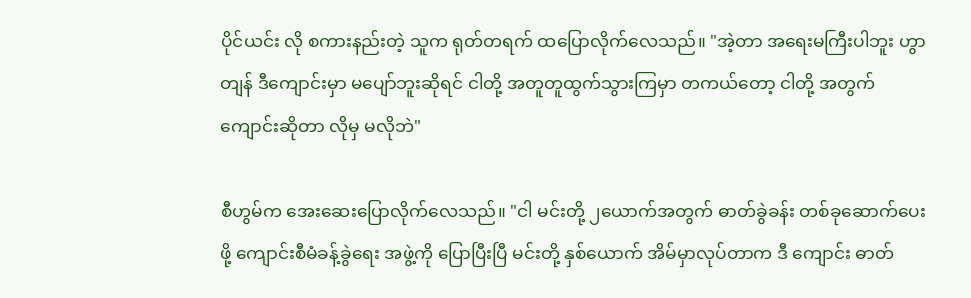ပိုင်ယင်း လို စကားနည်းတဲ့ သူက ရုတ်တရက် ထပြောလိုက်လေသည်။ "အဲ့တာ အရေးမကြီးပါဘူး ဟွာတျန် ဒီကျောင်းမှာ မပျော်ဘူးဆိုရင် ငါတို့ အတူတူထွက်သွားကြမှာ တကယ်တော့ ငါတို့ အတွက် ကျောင်းဆိုတာ လိုမှ မလိုဘဲ"

စီဟွမ်က အေးဆေးပြောလိုက်လေသည်။ "ငါ မင်းတို့ ၂ယောက်အတွက် ဓာတ်ခွဲခန်း တစ်ခုဆောက်ပေးဖို့ ကျောင်းစီမံခန့်ခွဲရေး အဖွဲ့ကို ပြောပြီးပြီ မင်းတို့ နှစ်ယောက် အိမ်မှာလုပ်တာက ဒီ ကျောင်း ဓာတ်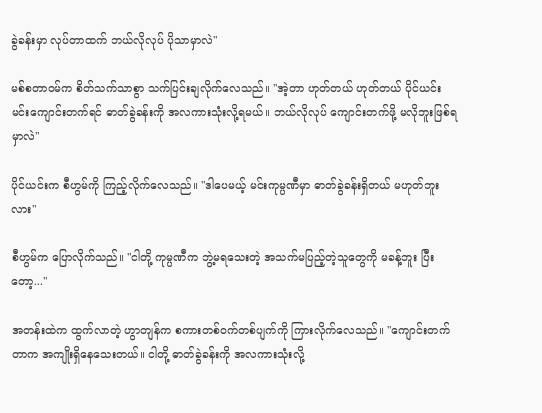ခွဲခန်းမှာ လုပ်တာထက် ဘယ်လိုလုပ် ပိုသာမှာလဲ"

မစ်စတာဝမ်က စိတ်သက်သာစွာ သက်ပြင်းချလိုက်လေသည်။ "အဲ့တာ ဟုတ်တယ် ဟုတ်တယ် ပိုင်ယင်း မင်းကျောင်းတက်ရင် ဓာတ်ခွဲခန်းကို အလကားသုံးလို့ရမယ်။ ဘယ်လိုလုပ် ကျောင်းတက်ဖို့ မလိုဘူးဖြစ်ရမှာလဲ"

ပိုင်ယင်းက စီဟွမ်ကို ကြည့်လိုက်လေသည်။ "ဒါပေမယ့် မင်းကုမ္ပဏီမှာ ဓာတ်ခွဲခန်းရှိတယ် မဟုတ်ဘူးလား"

စီဟွမ်က ပြောလိုက်သည်။ "ငါတို့ ကုမ္ပဏီက ဘွဲ့မရသေးတဲ့ အသက်မပြည့်တဲ့သူတွေကို မခန့်ဘူး ပြီးတော့..."

အတန်းထဲက ထွက်လာတဲ့ ဟွာတျန်က စကားတစ်ဝက်တစ်ပျက်ကို ကြားလိုက်လေသည်။ "ကျောင်းတက်တာက အကျိုးရှိနေသေးတယ်။ ငါတို့ ဓာတ်ခွဲခန်းကို အလကားသုံးလို့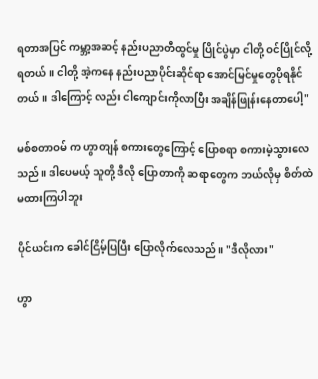ရတာအပြင် ကမ္ဘာ့အဆင့် နည်းပညာတီထွင်မှု ပြိုင်ပွဲမှာ ငါတို့ ဝင်ပြိုင်လို့ရတယ်။ ငါတို့ အဲ့ကနေ နည်းပညာပိုင်းဆိုင်ရာ အောင်မြင်မှုတွေပိုရနိုင်တယ်။ ဒါကြောင့် လည်း ငါကျောင်းကိုလာပြီး အချိန်ဖြုန်းနေတာပေါ့"

မစ်စတာဝမ် က ဟွာတျန် စကားတွေကြောင့် ပြောစရာ စကားမဲ့သွားလေသည်။ ဒါပေမယ့် သူတို့ ဒီလို ပြောတာကို ဆရာတွေက ဘယ်လိုမှ စိတ်ထဲ မထားကြပါဘူး

ပိုင်ယင်းက ခေါင်ငြိမ့်ပြပြီး ပြောလိုက်လေသည်။ "ဒီလိုလား"

ဟွာ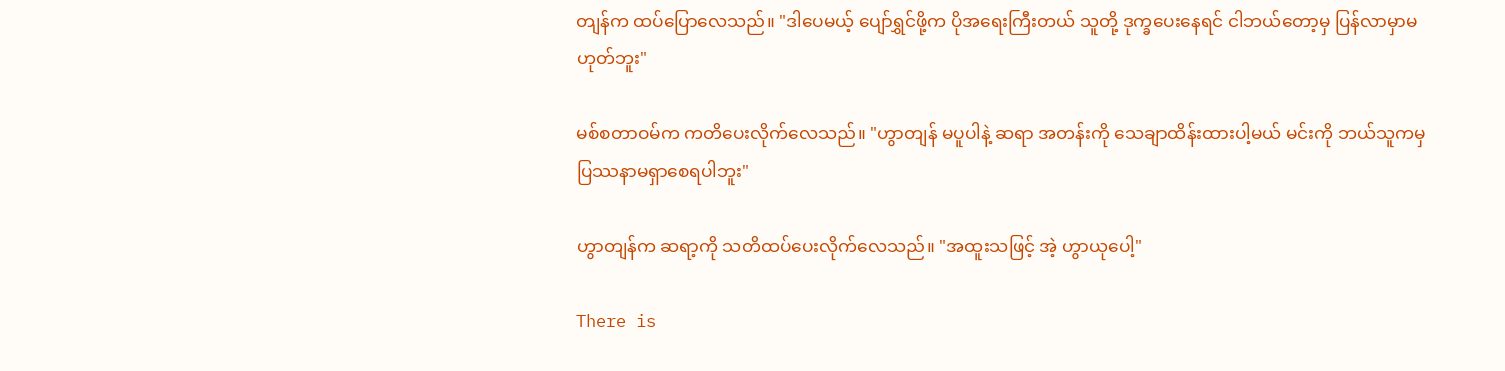တျန်က ထပ်ပြောလေသည်။ "ဒါပေမယ့် ပျော်ရွှင်ဖို့က ပိုအရေးကြီးတယ် သူတို့ ဒုက္ခပေးနေရင် ငါဘယ်တော့မှ ပြန်လာမှာမဟုတ်ဘူး"

မစ်စတာဝမ်က ကတိပေးလိုက်လေသည်။ "ဟွာတျန် မပူပါနဲ့ ဆရာ အတန်းကို သေချာထိန်းထားပါ့မယ် မင်းကို ဘယ်သူကမှ ပြဿနာမရှာစေရပါဘူး"

ဟွာတျန်က ဆရာ့ကို သတိထပ်ပေးလိုက်လေသည်။ "အထူးသဖြင့် အဲ့ ဟွာယုပေါ့"

There is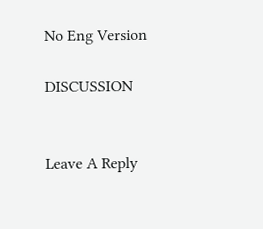No Eng Version

DISCUSSION


Leave A Reply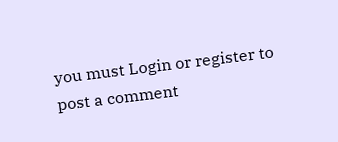you must Login or register to post a comment